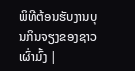ພິທີຕ້ອນຮັບງານບຸນກິນຈຽງຂອງຊາວເຜົ່າມົ້ງ |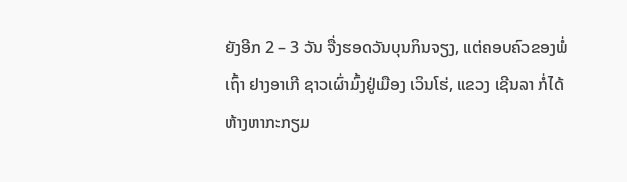ຍັງອີກ 2 – 3 ວັນ ຈື່ງຮອດວັນບຸນກິນຈຽງ, ແຕ່ຄອບຄົວຂອງພໍ່ເຖົ້າ ຢາງອາເກີ ຊາວເຜົ່າມົ້ງຢູ່ເມືອງ ເວິນໂຮ່, ແຂວງ ເຊີນລາ ກໍ່ໄດ້ຫ້າງຫາກະກຽມ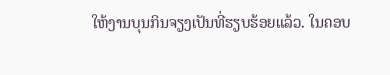ໃຫ້ງານບຸນກິນຈຽງເປັນທີ່ຮຽບຮ້ອຍແລ້ວ. ໃນຄອບ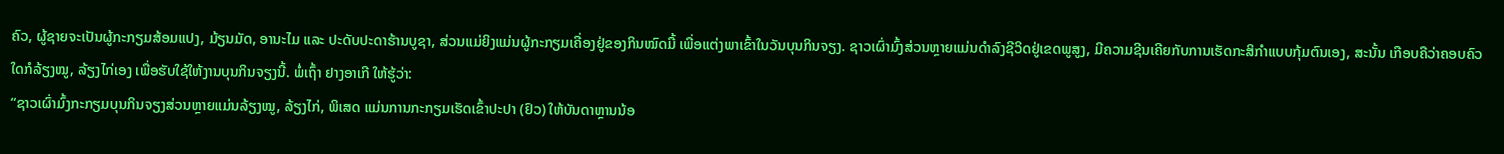ຄົວ, ຜູ້ຊາຍຈະເປັນຜູ້ກະກຽມສ້ອມແປງ, ມ້ຽນມັດ, ອານະໄມ ແລະ ປະດັບປະດາຮ້ານບູຊາ, ສ່ວນແມ່ຍິງແມ່ນຜູ້ກະກຽມເຄື່ອງຢູ່ຂອງກິນໝົດມື້ ເພື່ອແຕ່ງພາເຂົ້າໃນວັນບຸນກິນຈຽງ. ຊາວເຜົ່າມົ້ງສ່ວນຫຼາຍແມ່ນດຳລົງຊີວິດຢູ່ເຂດພູສູງ, ມີຄວາມຊີນເຄີຍກັບການເຮັດກະສິກຳແບບກຸ້ມຕົນເອງ, ສະນັ້ນ ເກືອບຄືວ່າຄອບຄົວໃດກໍລ້ຽງໝູ, ລ້ຽງໄກ່ເອງ ເພື່ອຮັບໃຊ້ໃຫ້ງານບຸນກິນຈຽງນີ້. ພໍ່ເຖົ້າ ຢາງອາເກີ ໃຫ້ຮູ້ວ່າ:
“ຊາວເຜົ່າມົ້ງກະກຽມບຸນກິນຈຽງສ່ວນຫຼາຍແມ່ນລ້ຽງໝູ, ລ້ຽງໄກ່, ພິເສດ ແມ່ນການກະກຽມເຮັດເຂົ້າປະປາ (ຢົວ) ໃຫ້ບັນດາຫຼານນ້ອ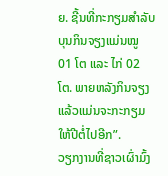ຍ. ຊີ້ນທີ່ກະກຽມສຳລັບບຸນກິນຈຽງແມ່ນໝູ 01 ໂຕ ແລະ ໄກ່ 02 ໂຕ. ພາຍຫລັງກິນຈຽງແລ້ວແມ່ນຈະກະກຽມໃຫ້ປີຕໍ່ໄປອີກ”.
ວຽກງານທີ່ຊາວເຜົ່າມົ້ງ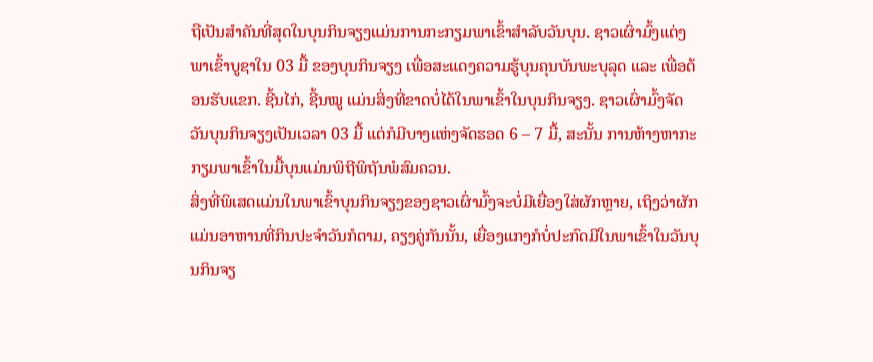ຖືເປັນສຳຄັນທີ່ສຸດໃນບຸນກິນຈຽງແມ່ນການກະກຽມພາເຂົ້າສຳລັບວັນບຸນ. ຊາວເຜົ່າມົ້ງແຕ່ງພາເຂົ້າບູຊາໃນ 03 ມື້ ຂອງບຸນກິນຈຽງ ເພື່ອສະແດງຄວາມຮູ້ບຸນຄຸນບັນພະບຸລຸດ ແລະ ເພື່ອຕ້ອນຮັບແຂກ. ຊີ້ນໄກ່, ຊີ້ນໝູ ແມ່ນສິ່ງທີ່ຂາດບໍ່ໄດ້ໃນພາເຂົ້າໃນບຸນກິນຈຽງ. ຊາວເຜົ່າມົ້ງຈັດວັນບຸນກິນຈຽງເປັນເວລາ 03 ມື້ ແຕ່ກໍມີບາງແຫ່ງຈັດຮອດ 6 – 7 ມື້, ສະນັ້ນ ການຫ້າງຫາກະກຽມພາເຂົ້າໃນມື້ບຸນແມ່ນພິຖີພິຖັນພໍສົມຄວນ.
ສິ່ງທີ່ພິເສດແມ່ນໃນພາເຂົ້າບຸນກິນຈຽງຂອງຊາວເຜົ່າມົ້ງຈະບໍ່ມີເຍື່ອງໃສ່ຜັກຫຼາຍ, ເຖິງວ່າຜັກແມ່ນອາຫານທີ່ກິນປະຈຳວັນກໍຕາມ, ຄຽງຄູ່ກັນນັ້ນ, ເຍື່ອງແກງກໍບໍ່ປະກົດມີໃນພາເຂົ້າໃນວັນບຸນກິນຈຽ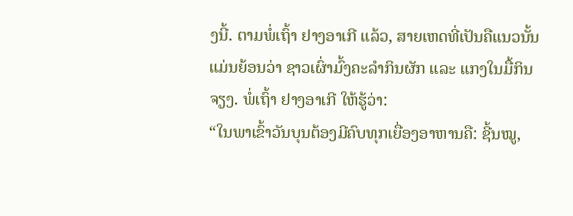ງນີ້. ຕາມພໍ່ເຖົ້າ ຢາງອາເກີ ແລ້ວ, ສາຍເຫດທີ່ເປັນຄືແນວນັ້ນແມ່ນຍ້ອນວ່າ ຊາວເຜົ່າມົ້ງຄະລຳກິນຜັກ ແລະ ແກງໃນມື້ກິນຈຽງ. ພໍ່ເຖົ້າ ຢາງອາເກີ ໃຫ້ຮູ້ວ່າ:
“ໃນພາເຂົ້າວັນບຸນຕ້ອງມີຄົບທຸກເຍື່ອງອາຫານຄື: ຊີ້ນໝູ,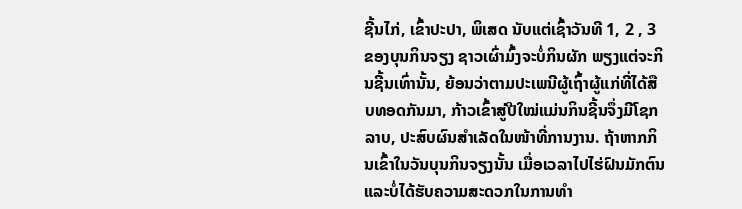ຊີ້ນໄກ່, ເຂົ້າປະປາ, ພິເສດ ນັບແຕ່ເຊົ້າວັນທີ 1, 2 , 3 ຂອງບຸນກິນຈຽງ ຊາວເຜົ່າມົ້ງຈະບໍ່ກິນຜັກ ພຽງແຕ່ຈະກິນຊີ້ນເທົ່ານັ້ນ, ຍ້ອນວ່າຕາມປະເພນີຜູ້ເຖົ້າຜູ້ແກ່ທີ່ໄດ້ສືບທອດກັນມາ, ກ້າວເຂົ້າສູ່ປີໃໝ່ແມ່ນກິນຊີ້ນຈຶ່ງມີໂຊກລາບ, ປະສົບຜົນສຳເລັດໃນໜ້າທີ່ການງານ. ຖ້າຫາກກິນເຂົ້າໃນວັນບຸນກິນຈຽງນັ້ນ ເມື່ອເວລາໄປໄຮ່ຝົນມັກຕົນ ແລະບໍ່ໄດ້ຮັບຄວາມສະດວກໃນການທຳ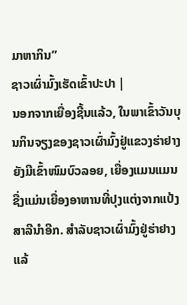ມາຫາກິນ”
ຊາວເຜົ່າມົ້ງເຮັດເຂົ້າປະປາ |
ນອກຈາກເຍື່ອງຊີ້ນແລ້ວ, ໃນພາເຂົ້າວັນບຸນກິນຈຽງຂອງຊາວເຜົ່າມົ້ງຢູ່ແຂວງຮ່າຢາງ ຍັງມີເຂົ້າໜົມບົວລອຍ, ເຍື່ອງແມນແມນ ຊື່ງແມ່ນເຍື່ອງອາຫານທີ່ປຸງແຕ່ງຈາກແປ້ງສາລີນຳອີກ. ສຳລັບຊາວເຜົ່າມົ້ງຢູ່ຮ່າຢາງແລ້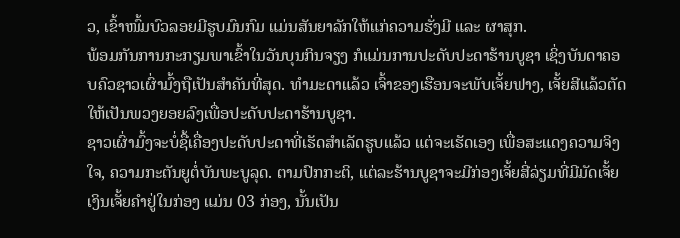ວ, ເຂົ້າໜົ້ມບົວລອຍມີຮູບມົນກົມ ແມ່ນສັນຍາລັກໃຫ້ແກ່ຄວາມຮັ່ງມີ ແລະ ຜາສຸກ.
ພ້ອມກັນການກະກຽມພາເຂົ້າໃນວັນບຸນກິນຈຽງ ກໍແມ່ນການປະດັບປະດາຮ້ານບູຊາ ເຊິ່ງບັນດາຄອບຄົວຊາວເຜົ່າມົ້ງຖືເປັນສຳຄັນທີ່ສຸດ. ທຳມະດາແລ້ວ ເຈົ້າຂອງເຮືອນຈະພັບເຈັ້ຍຟາງ, ເຈັ້ຍສີແລ້ວຕັດໃຫ້ເປັນພວງຍອຍລົງເພື່ອປະດັບປະດາຮ້ານບູຊາ.
ຊາວເຜົ່າມົ້ງຈະບໍ່ຊື້ເຄື່ອງປະດັບປະດາທີ່ເຮັດສຳເລັດຮູບແລ້ວ ແຕ່ຈະເຮັດເອງ ເພື່ອສະແດງຄວາມຈິງໃຈ, ຄວາມກະຕັນຍູຕໍ່ບັນພະບູລຸດ. ຕາມປົກກະຕິ, ແຕ່ລະຮ້ານບູຊາຈະມີກ່ອງເຈັ້ຍສີ່ລ່ຽມທີ່ມີມັດເຈັ້ຍເງິນເຈັ້ຍຄຳຢູ່ໃນກ່ອງ ແມ່ນ 03 ກ່ອງ, ນັ້ນເປັນ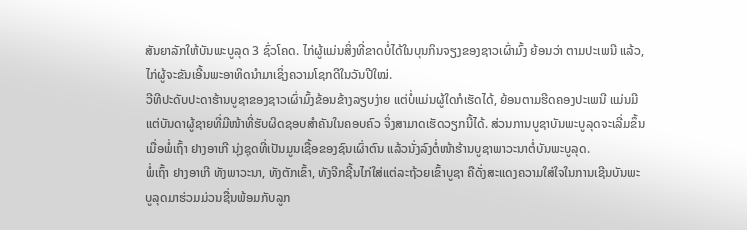ສັນຍາລັກໃຫ້ບັນພະບູລຸດ 3 ຊົ່ວໂຄດ. ໄກ່ຜູ້ແມ່ນສິ່ງທີ່ຂາດບໍ່ໄດ້ໃນບຸນກິນຈຽງຂອງຊາວເຜົ່າມົ້ງ ຍ້ອນວ່າ ຕາມປະເພນີ ແລ້ວ, ໄກ່ຜູ້ຈະຂັນເອີ້ນພະອາທິດນຳມາເຊິ່ງຄວາມໂຊກດີໃນວັນປີໃໝ່.
ວີທີປະດັບປະດາຮ້ານບູຊາຂອງຊາວເຜົ່າມົ້ງຂ້ອນຂ້າງລຽບງ່າຍ ແຕ່ບໍ່ແມ່ນຜູ້ໃດກໍເຮັດໄດ້, ຍ້ອນຕາມຮີດຄອງປະເພນີ ແມ່ນມີແຕ່ບັນດາຜູ້ຊາຍທີ່ມີໜ້າທີ່ຮັບຜິດຊອບສຳຄັນໃນຄອບຄົວ ຈິ່ງສາມາດເຮັດວຽກນີ້ໄດ້. ສ່ວນການບູຊາບັນພະບູລຸດຈະເລີ່ມຂຶ້ນ ເມື່ອພໍ່ເຖົ້າ ຢາງອາເກີ ນຸ່ງຊຸດທີ່ເປັນມູນເຊື້ອຂອງຊົນເຜົ່າຕົນ ແລ້ວນັ່ງລົງຕໍ່ໜ້າຮ້ານບູຊາພາວະນາຕໍ່ບັນພະບູລຸດ.
ພໍ່ເຖົ້າ ຢາງອາເກີ ທັງພາວະນາ, ທັງຕັກເຂົ້າ, ທັງຈີກຊີ້ນໄກ່ໃສ່ແຕ່ລະຖ້ວຍເຂົ້າບູຊາ ຄືດັ່ງສະແດງຄວາມໃສ່ໃຈໃນການເຊີນບັນພະບູລຸດມາຮ່ວມມ່ວນຊື່ນພ້ອມກັບລູກ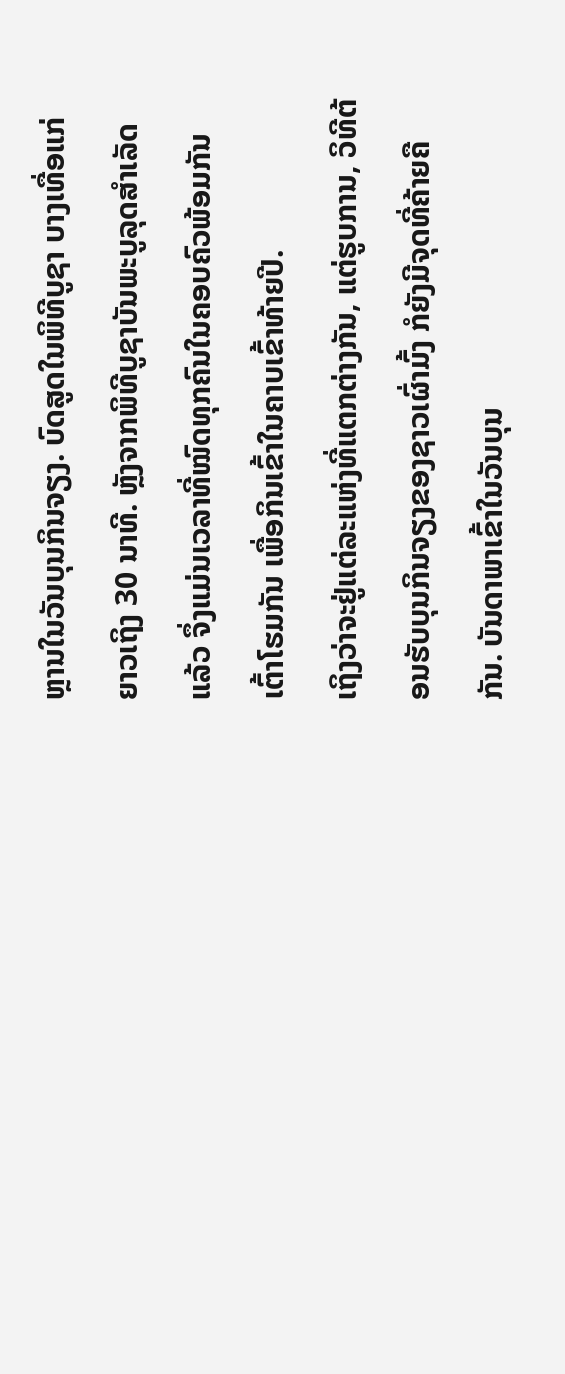ຫຼານໃນວັນບຸນກິນຈຽງ. ບົດສູດໃນພິທີບູຊາ ບາງເທື່ອແກ່ຍາວເຖິງ 30 ນາທີ. ຫຼັງຈາກພິທີບູຊາບັນພະບູລຸດສຳເລັດແລ້ວ ຈຶ່ງແມ່ນເວລາທີ່ໝົດທຸກຄົນໃນຄອບຄົວພ້ອມກັນເຕົ້າໂຮມກັນ ເພື່ອກິນເຂົ້າໃນຄາບເຂົ້າທ້າຍປີ.
ເຖິງວ່າຈະຢູ່ແຕ່ລະແຫ່ງທີ່ແຕກຕ່າງກັນ, ແຕ່ຮູບການ, ວິທີຕ້ອນຮັບບຸນກິນຈຽງຂອງຊາວເຜົ່າມົ້ງ ກໍຍັງມີຈຸດທີ່ຄ້າຍຄືກັນ. ບັນດາພາເຂົ້າໃນວັນບຸນ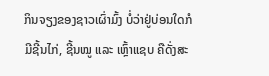ກິນຈຽງຂອງຊາວເຜົ່າມົ້ງ ບໍ່ວ່າຢູ່ບ່ອນໃດກໍມີຊີ້ນໄກ່, ຊີ້ນໝູ ແລະ ເຫຼົ້າແຊບ ຄືດັ່ງສະ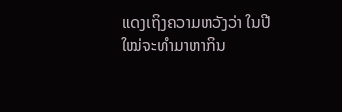ແດງເຖິງຄວາມຫວັງວ່າ ໃນປີໃໝ່ຈະທຳມາຫາກິນ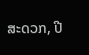ສະດວກ, ປີ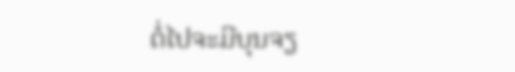ຕໍ່ໄປຈະມີບຸນຈຽ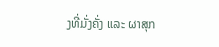ງທີ່ມັ່ງຄັ່ງ ແລະ ຜາສຸກ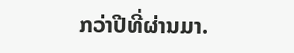ກວ່າປີທີ່ຜ່ານມາ.